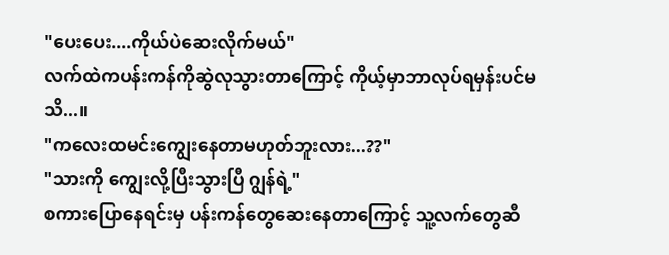"ပေးပေး....ကိုယ်ပဲဆေးလိုက်မယ်"
လက်ထဲကပန်းကန်ကိုဆွဲလုသွားတာကြောင့် ကိုယ့်မှာဘာလုပ်ရမှန်းပင်မသိ...။
"ကလေးထမင်းကျွေးနေတာမဟုတ်ဘူးလား...??"
"သားကို ကျွေးလို့ပြီးသွားပြီ ဂျွန်ရဲ့"
စကားပြောနေရင်းမှ ပန်းကန်တွေဆေးနေတာကြောင့် သူ့လက်တွေဆီ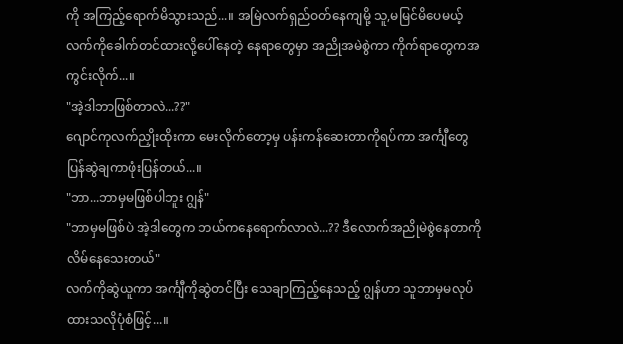ကို အကြည့်ရောက်မိသွားသည်...။ အမြဲလက်ရှည်ဝတ်နေကျမို့ သူ,မမြင်မိပေမယ့် လက်ကိုခေါက်တင်ထားလို့ပေါ်နေတဲ့ နေရာတွေမှာ အညိုအမဲစွဲကာ ကိုက်ရာတွေကအကွင်းလိုက်...။
"အဲ့ဒါဘာဖြစ်တာလဲ...??"
ဂျောင်ကုလက်ညှိုးထိုးကာ မေးလိုက်တော့မှ ပန်းကန်ဆေးတာကိုရပ်ကာ အင်္ကျီတွေ ပြန်ဆွဲချကာဖုံးပြန်တယ်...။
"ဘာ...ဘာမှမဖြစ်ပါဘူး ဂျွန်"
"ဘာမှမဖြစ်ပဲ အဲ့ဒါတွေက ဘယ်ကနေရောက်လာလဲ...?? ဒီလောက်အညိုမဲစွဲနေတာကို လိမ်နေသေးတယ်"
လက်ကိုဆွဲယူကာ အင်္ကျီကိုဆွဲတင်ပြီး သေချာကြည့်နေသည့် ဂျွန်ဟာ သူဘာမှမလုပ်ထားသလိုပုံစံဖြင့်...။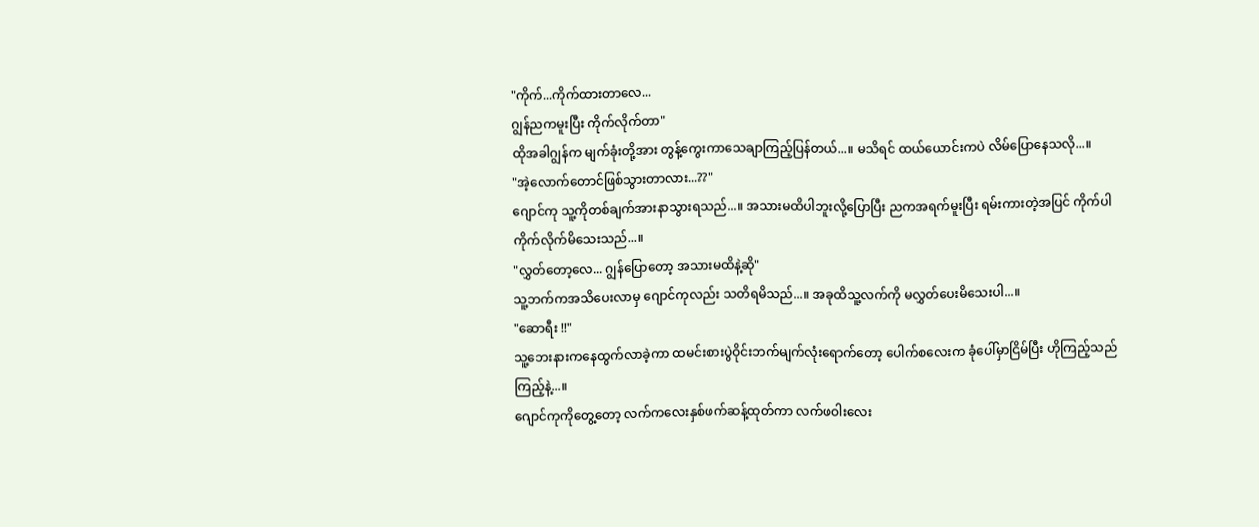"ကိုက်...ကိုက်ထားတာလေ...
ဂျွန်ညကမူးပြီး ကိုက်လိုက်တာ"
ထိုအခါဂျွန်က မျက်ခုံးတို့အား တွန့်ကွေးကာသေချာကြည့်ပြန်တယ်...။ မသိရင် ထယ်ယောင်းကပဲ လိမ်ပြောနေသလို...။
"အဲ့လောက်တောင်ဖြစ်သွားတာလား...??"
ဂျောင်ကု သူ့ကိုတစ်ချက်အားနာသွားရသည်...။ အသားမထိပါဘူးလို့ပြောပြီး ညကအရက်မူးပြီး ရမ်းကားတဲ့အပြင် ကိုက်ပါကိုက်လိုက်မိသေးသည်...။
"လွှတ်တော့လေ... ဂျွန်ပြောတော့ အသားမထိနဲ့ဆို"
သူ့ဘက်ကအသိပေးလာမှ ဂျောင်ကုလည်း သတိရမိသည်...။ အခုထိသူ့လက်ကို မလွှတ်ပေးမိသေးပါ...။
"ဆောရီး !!"
သူ့ဘေးနားကနေထွက်လာခဲ့ကာ ထမင်းစားပွဲဝိုင်းဘက်မျက်လုံးရောက်တော့ ပေါက်စလေးက ခုံပေါ်မှာငြိမ်ပြီး ဟိုကြည့်သည်ကြည့်နဲ့...။
ဂျောင်ကုကိုတွေ့တော့ လက်ကလေးနှစ်ဖက်ဆန့်ထုတ်ကာ လက်ဖဝါးလေး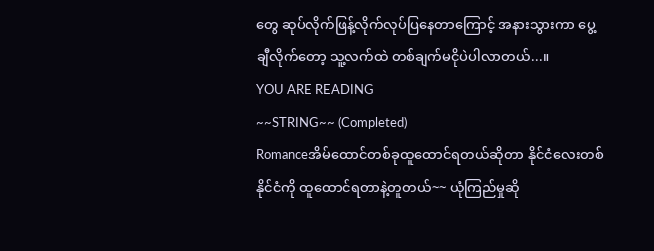တွေ ဆုပ်လိုက်ဖြန့်လိုက်လုပ်ပြနေတာကြောင့် အနားသွားကာ ပွေ့ချီလိုက်တော့ သူ့လက်ထဲ တစ်ချက်မငိုပဲပါလာတယ်...။
YOU ARE READING
~~STRING~~ (Completed)
Romanceအိမ်ထောင်တစ်ခုထူထောင်ရတယ်ဆိုတာ နိုင်ငံလေးတစ်နိုင်ငံကို ထူထောင်ရတာနဲ့တူတယ်~~ ယုံကြည်မှုဆို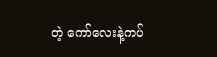တဲ့ ကော်လေးနဲ့ကပ်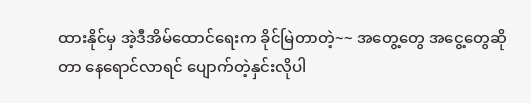ထားနိုင်မှ အဲ့ဒီအိမ်ထောင်ရေးက ခိုင်မြဲတာတဲ့~~ အတွေ့တွေ အငွေ့တွေဆိုတာ နေရောင်လာရင် ပျောက်တဲ့နှင်းလိုပါ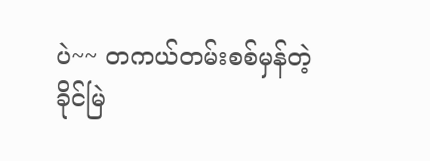ပဲ~~ တကယ်တမ်းစစ်မှန်တဲ့ ခိုင်မြဲ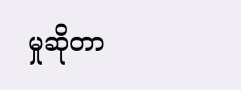မှုဆိုတာ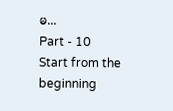မ...
Part - 10
Start from the beginning